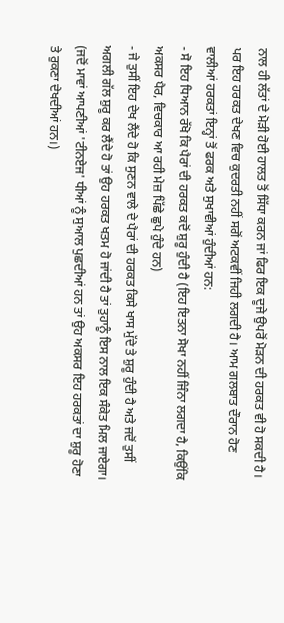ਨਾਲ ਹੀ ਲੱਤਾਂ ਦੇ ਮੋੜੀ ਹੋਈ ਹਾਲਤ ਤੋਂ ਸਿੱਧਾ ਕਰਨ ਜਾਂ ਫਿਰ ਇਕ ਦੂਜੇ ਉਪਰੋਂ ਮੋੜਨ ਦੀ ਹਰਕਤ ਵੀ ਹੋ ਸਕਦੀ ਹੈ। ਪਰ ਇਹ ਹਰਕਤ ਦੇਖਣ ਵਿਚ ਕੁਦਰਤੀ ਨਹੀਂ ਸਗੋਂ ਅਟਕਵੀਂ ਜਿਹੀ ਲਗਦੀ ਹੈ। ਆਮ ਗਲਬਾਤ ਦੌਰਾਨ ਹੋਣ ਵਾਲੀਆਂ ਹਰਕਤਾਂ ਇਨ੍ਹਾਂ ਤੋਂ ਫਰਕ ਅਤੇ ਸੁਖਾਵੀਆਂ ਹੁੰਦੀਆਂ ਹਨ:
- ਸੋ ਇਹ ਧਿਆਨ ਰੱਖੋ ਕਿ ਪੈਰਾਂ ਦੀ ਹਰਕਤ ਕਦੋਂ ਸ਼ੁਰੂ ਹੁੰਦੀ ਹੈ (ਇਹ ਇਤਨਾ ਸੋਖਾ ਨਹੀਂ ਜਿੰਨਾ ਲਗਦਾ ਹੈ, ਕਿਉਂਕਿ ਅਕਸਰ ਪੈਰ, ਵਿਚਕਾਰ ਆ ਰਹੀ ਮੇਜ਼ ਪਿੱਛੇ ਛੁਪੇ ਹੁੰਦੇ ਹਨ)
- ਜੇ ਤੁਸੀਂ ਇਹ ਦੇਖ ਲੈਂਦੇ ਹੋ ਕਿ ਸੁਣਨ ਵਾਲੇ ਦੇ ਪੈਰਾਂ ਦੀ ਹਰਕਤ ਕਿਸੇ ਖਾਸ ਮੁੱਦੇ ਤੇ ਸ਼ੁਰੂ ਹੁੰਦੀ ਹੈ ਅਤੇ ਜਦੋਂ ਤੁਸੀਂ ਅਗਲੀ ਗੱਲ ਸ਼ੁਰੂ ਕਰ ਲੈਂਦੇ ਹੋ ਤਾਂ ਉਹ ਹਰਕਤ ਖਤਮ ਹੋ ਜਾਂਦੀ ਹੈ ਤਾਂ ਤੁਹਾਨੂੰ ਇਸ ਨਾਲ ਇਕ ਸੰਕੇਤ ਮਿਲ ਜਾਏਗਾ। (ਜਦੋਂ ਮਾਵਾਂ ਆਪਣੀਆਂ 'ਟੀਨਏਜ' ਧੀਆਂ ਨੂੰ ਸੁਆਲ ਪੁਛਦੀਆਂ ਹਨ ਤਾਂ ਉਹ ਅਕਸਰ ਇਹ ਹਰਕਤਾਂ ਦਾ ਸ਼ੁਰੂ ਹੋਣਾ ਤੇ ਰੁਕਣਾ ਦੇਖਦੀਆਂ ਹਨ।)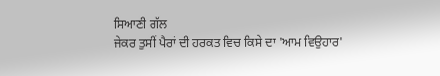ਸਿਆਣੀ ਗੱਲ
ਜੇਕਰ ਤੁਸੀਂ ਪੈਰਾਂ ਦੀ ਹਰਕਤ ਵਿਚ ਕਿਸੇ ਦਾ 'ਆਮ ਵਿਉਹਾਰ'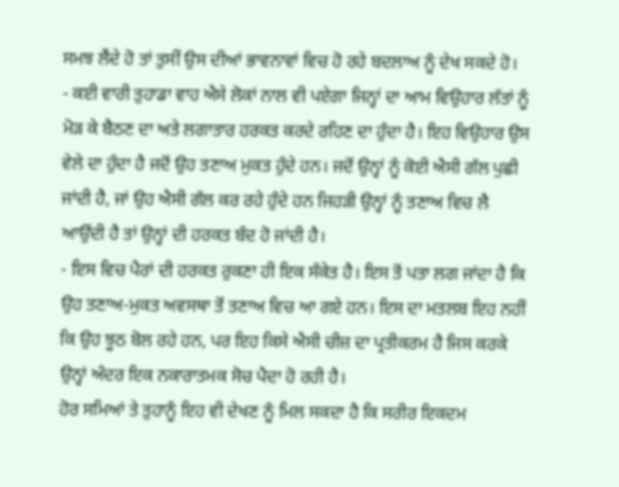ਸਮਝ ਲੈਂਦੇ ਹੋ ਤਾਂ ਤੁਸੀਂ ਉਸ ਦੀਆਂ ਭਾਵਨਾਵਾਂ ਵਿਚ ਹੋ ਰਹੇ ਬਦਲਾਅ ਨੂੰ ਦੇਖ ਸਕਦੇ ਹੋ।
- ਕਈ ਵਾਰੀ ਤੁਹਾਡਾ ਵਾਹ ਐਸੇ ਲੋਕਾਂ ਨਾਲ ਵੀ ਪਏਗਾ ਜਿਨ੍ਹਾਂ ਦਾ ਆਮ ਵਿਉਹਾਰ ਲੱਤਾਂ ਨੂੰ ਮੋੜ ਕੇ ਬੈਠਣ ਦਾ ਅਤੇ ਲਗਾਤਾਰ ਹਰਕਤ ਕਰਦੇ ਰਹਿਣ ਦਾ ਹੁੰਦਾ ਹੈ। ਇਹ ਵਿਉਹਾਰ ਉਸ ਵੇਲੇ ਦਾ ਹੁੰਦਾ ਹੈ ਜਦੋਂ ਉਹ ਤਣਾਅ ਮੁਕਤ ਹੁੰਦੇ ਹਨ। ਜਦੋਂ ਉਨ੍ਹਾਂ ਨੂੰ ਕੋਈ ਐਸੀ ਗੱਲ ਪੁਛੀ ਜਾਂਦੀ ਹੈ, ਜਾਂ ਉਹ ਐਸੀ ਗੱਲ ਕਰ ਰਹੇ ਹੁੰਦੇ ਹਨ ਜਿਹੜੀ ਉਨ੍ਹਾਂ ਨੂੰ ਤਣਾਅ ਵਿਚ ਲੈ ਆਉਂਦੀ ਹੈ ਤਾਂ ਉਨ੍ਹਾਂ ਦੀ ਹਰਕਤ ਬੰਦ ਹੋ ਜਾਂਦੀ ਹੈ।
- ਇਸ ਵਿਚ ਪੈਰਾਂ ਦੀ ਹਰਕਤ ਰੁਕਣਾ ਹੀ ਇਕ ਸੰਕੇਤ ਹੈ। ਇਸ ਤੋਂ ਪਤਾ ਲਗ ਜਾਂਦਾ ਹੈ ਕਿ ਉਹ ਤਣਾਅ-ਮੁਕਤ ਅਵਸਥਾ ਤੋਂ ਤਣਾਅ ਵਿਚ ਆ ਗਏ ਹਨ। ਇਸ ਦਾ ਮਤਲਬ ਇਹ ਨਹੀਂ ਕਿ ਉਹ ਝੂਠ ਬੋਲ ਰਹੇ ਹਨ, ਪਰ ਇਹ ਕਿਸੇ ਐਸੀ ਚੀਜ਼ ਦਾ ਪ੍ਰਤੀਕਰਮ ਹੈ ਜਿਸ ਕਰਕੇ ਉਨ੍ਹਾਂ ਅੰਦਰ ਇਕ ਨਕਾਰਾਤਮਕ ਸੋਚ ਪੈਦਾ ਹੋ ਰਹੀ ਹੈ।
ਹੋਰ ਸਮਿਆਂ ਤੇ ਤੁਹਾਨੂੰ ਇਹ ਵੀ ਦੇਖਣ ਨੂੰ ਮਿਲ ਸਕਦਾ ਹੈ ਕਿ ਸਰੀਰ ਇਕਦਮ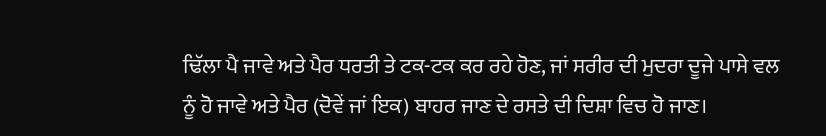ਢਿੱਲਾ ਪੈ ਜਾਵੇ ਅਤੇ ਪੈਰ ਧਰਤੀ ਤੇ ਟਕ-ਟਕ ਕਰ ਰਹੇ ਹੋਣ, ਜਾਂ ਸਰੀਰ ਦੀ ਮੁਦਰਾ ਦੂਜੇ ਪਾਸੇ ਵਲ ਨੂੰ ਹੋ ਜਾਵੇ ਅਤੇ ਪੈਰ (ਦੋਵੇਂ ਜਾਂ ਇਕ) ਬਾਹਰ ਜਾਣ ਦੇ ਰਸਤੇ ਦੀ ਦਿਸ਼ਾ ਵਿਚ ਹੋ ਜਾਣ।